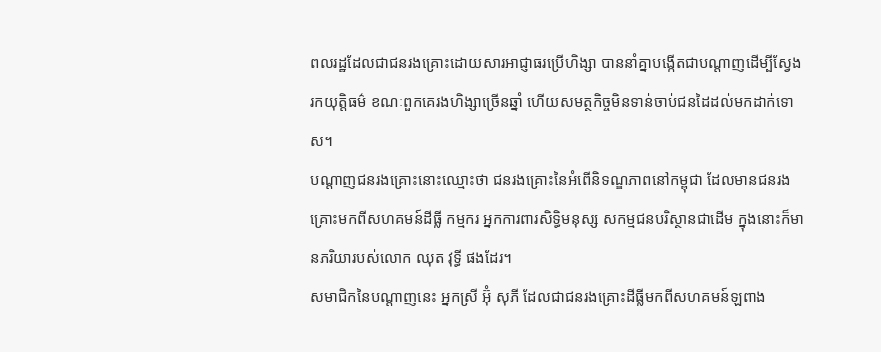ពលរដ្ឋដែលជាជនរងគ្រោះដោយសារអាជ្ញាធរប្រើហិង្សា បាននាំគ្នាបង្កើតជាបណ្តាញដើម្បីស្វែងរកយុត្តិធម៌ ខណៈពួកគេរងហិង្សាច្រើនឆ្នាំ ហើយសមត្ថកិច្ចមិនទាន់ចាប់ជនដៃដល់មកដាក់ទោស។
បណ្តាញជនរងគ្រោះនោះឈ្មោះថា ជនរងគ្រោះនៃអំពើនិទណ្ឌភាពនៅកម្ពុជា ដែលមានជនរងគ្រោះមកពីសហគមន៍ដីធ្លី កម្មករ អ្នកការពារសិទ្ធិមនុស្ស សកម្មជនបរិស្ថានជាដើម ក្នុងនោះក៏មានភរិយារបស់លោក ឈុត វុទ្ធី ផងដែរ។
សមាជិកនៃបណ្តាញនេះ អ្នកស្រី អ៊ុំ សុភី ដែលជាជនរងគ្រោះដីធ្លីមកពីសហគមន៍ឡពាង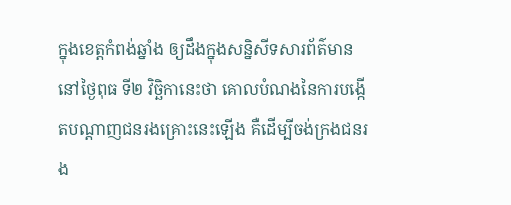ក្នុងខេត្តកំពង់ឆ្នាំង ឲ្យដឹងក្នុងសន្និសីទសារព័ត៌មាននៅថ្ងៃពុធ ទី២ វិច្ឆិកានេះថា គោលបំណងនៃការបង្កើតបណ្តាញជនរងគ្រោះនេះឡើង គឺដើម្បីចង់ក្រងជនរង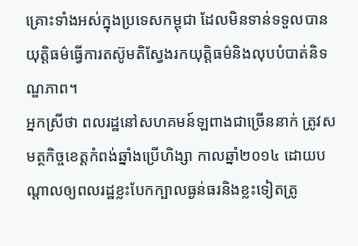គ្រោះទាំងអស់ក្នុងប្រទេសកម្ពុជា ដែលមិនទាន់ទទួលបានយុត្តិធម៌ធ្វើការតស៊ូមតិស្វែងរកយុត្តិធម៌និងលុបបំបាត់និទណ្ឌភាព។
អ្នកស្រីថា ពលរដ្ឋនៅសហគមន៍ឡពាងជាច្រើននាក់ ត្រូវសមត្ថកិច្ចខេត្តកំពង់ឆ្នាំងប្រើហិង្សា កាលឆ្នាំ២០១៤ ដោយបណ្តាលឲ្យពលរដ្ឋខ្លះបែកក្បាលធ្ងន់ធរនិងខ្លះទៀតត្រូ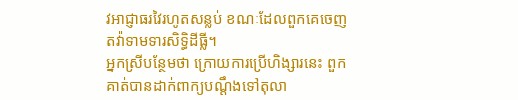វអាជ្ញាធរវៃរហូតសន្លប់ ខណៈដែលពួកគេចេញតវ៉ាទាមទារសិទ្ធិដីធ្លី។
អ្នកស្រីបន្ថែមថា ក្រោយការប្រើហិង្សារនេះ ពួកគាត់បានដាក់ពាក្យបណ្តឹងទៅតុលា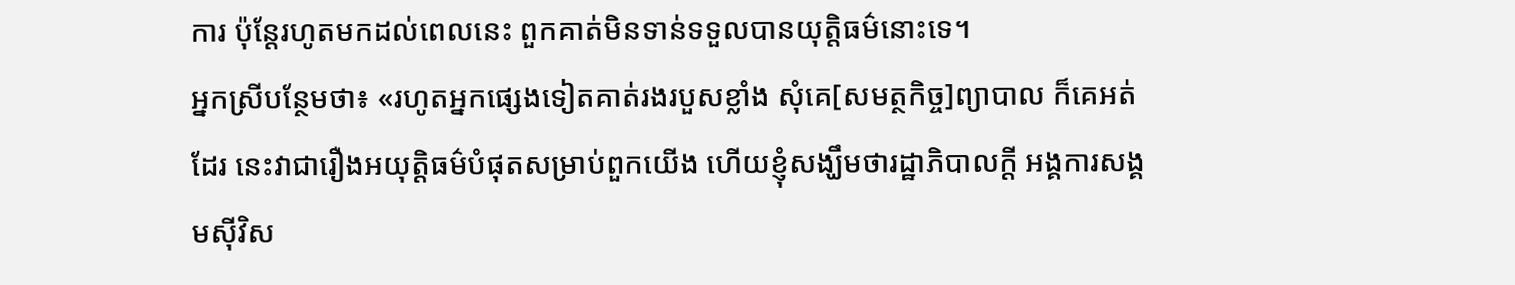ការ ប៉ុន្តែរហូតមកដល់ពេលនេះ ពួកគាត់មិនទាន់ទទួលបានយុត្តិធម៌នោះទេ។
អ្នកស្រីបន្ថែមថា៖ «រហូតអ្នកផ្សេងទៀតគាត់រងរបួសខ្លាំង សុំគេ[សមត្ថកិច្ច]ព្យាបាល ក៏គេអត់ដែរ នេះវាជារឿងអយុត្តិធម៌បំផុតសម្រាប់ពួកយើង ហើយខ្ញុំសង្ឃឹមថារដ្ឋាភិបាលក្តី អង្គការសង្គមស៊ីវិស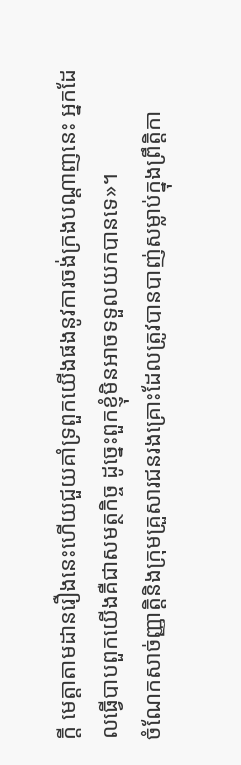ក្តី មេត្តាតាមដានរឿងនេះហើយជួយគាំទ្រពួកយើងផងនូវការចង់ក្រងបណ្តាញនេះ អ្នកដែលធ្វើបាបពួកយើងគឺជាសមត្ថកិច្ច ដូច្នេះពួកខ្ញុំមិនអាចទទួលយកបានទេ»។
ចំណែកសាច់ញ្ញាត្តិនិងក្រុមគ្រួសារជនរងគ្រោះដែលត្រូវបានបាញ់សម្លាប់ក្នុងព្រឹត្តិកា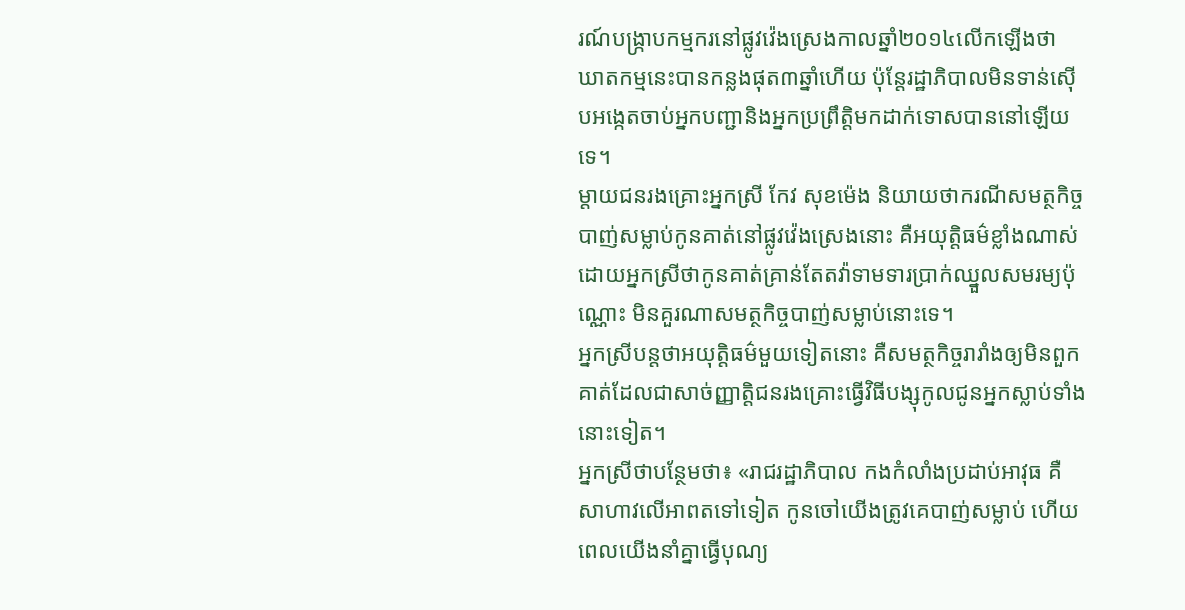រណ៍បង្រ្កាបកម្មករនៅផ្លូវវ៉េងស្រេងកាលឆ្នាំ២០១៤លើកឡើងថា ឃាតកម្មនេះបានកន្លងផុត៣ឆ្នាំហើយ ប៉ុន្តែរដ្ឋាភិបាលមិនទាន់ស៊ើបអង្កេតចាប់អ្នកបញ្ជានិងអ្នកប្រព្រឹត្តិមកដាក់ទោសបាននៅឡើយទេ។
ម្តាយជនរងគ្រោះអ្នកស្រី កែវ សុខម៉េង និយាយថាករណីសមត្ថកិច្ចបាញ់សម្លាប់កូនគាត់នៅផ្លូវវ៉េងស្រេងនោះ គឺអយុត្តិធម៌ខ្លាំងណាស់ ដោយអ្នកស្រីថាកូនគាត់គ្រាន់តែតវ៉ាទាមទារប្រាក់ឈ្នួលសមរម្យប៉ុណ្ណោះ មិនគួរណាសមត្ថកិច្ចបាញ់សម្លាប់នោះទេ។
អ្នកស្រីបន្តថាអយុត្តិធម៌មួយទៀតនោះ គឺសមត្ថកិច្ចរារាំងឲ្យមិនពួកគាត់ដែលជាសាច់ញ្ញាត្តិជនរងគ្រោះធ្វើវិធីបង្សុកូលជូនអ្នកស្លាប់ទាំងនោះទៀត។
អ្នកស្រីថាបន្ថែមថា៖ «រាជរដ្ឋាភិបាល កងកំលាំងប្រដាប់អាវុធ គឺសាហាវលើអាពតទៅទៀត កូនចៅយើងត្រូវគេបាញ់សម្លាប់ ហើយពេលយើងនាំគ្នាធ្វើបុណ្យ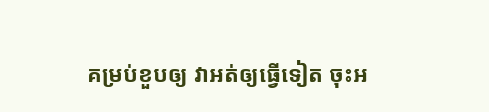គម្រប់ខួបឲ្យ វាអត់ឲ្យធ្វើទៀត ចុះអ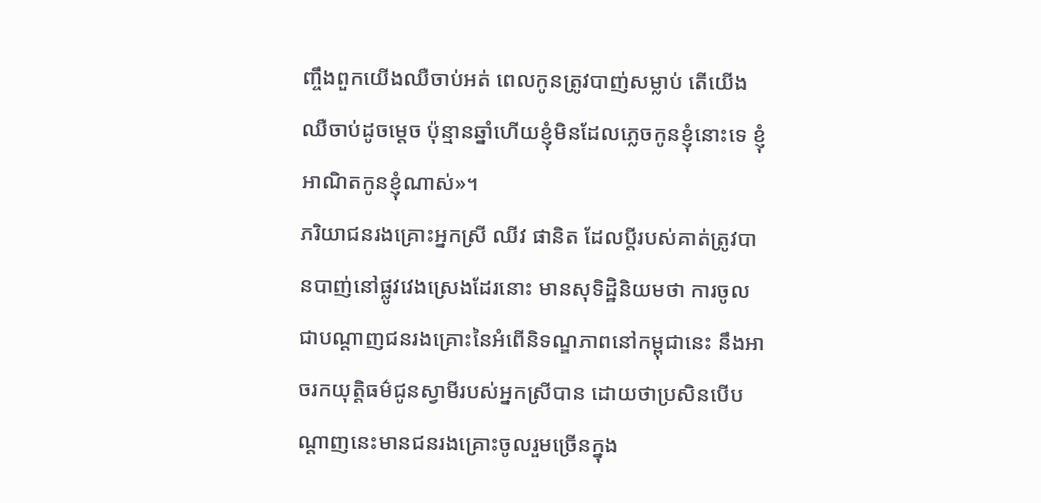ញ្ចឹងពួកយើងឈឺចាប់អត់ ពេលកូនត្រូវបាញ់សម្លាប់ តើយើងឈឺចាប់ដូចម្តេច ប៉ុន្មានឆ្នាំហើយខ្ញុំមិនដែលភ្លេចកូនខ្ញុំនោះទេ ខ្ញុំអាណិតកូនខ្ញុំណាស់»។
ភរិយាជនរងគ្រោះអ្នកស្រី ឈីវ ផានិត ដែលប្តីរបស់គាត់ត្រូវបានបាញ់នៅផ្លូវវេងស្រេងដែរនោះ មានសុទិដ្ឋិនិយមថា ការចូលជាបណ្តាញជនរងគ្រោះនៃអំពើនិទណ្ឌភាពនៅកម្ពុជានេះ នឹងអាចរកយុត្តិធម៌ជូនស្វាមីរបស់អ្នកស្រីបាន ដោយថាប្រសិនបើបណ្តាញនេះមានជនរងគ្រោះចូលរួមច្រើនក្នុង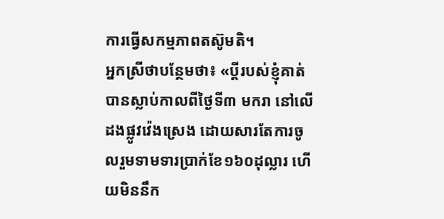ការធ្វើសកម្មភាពតស៊ូមតិ។
អ្នកស្រីថាបន្ថែមថា៖ «ប្តីរបស់ខ្ញុំគាត់បានស្លាប់កាលពីថ្ងៃទី៣ មករា នៅលើដងផ្លូវវ៉េងស្រេង ដោយសារតែការចូលរួមទាមទារប្រាក់ខែ១៦០ដុល្លារ ហើយមិននឹក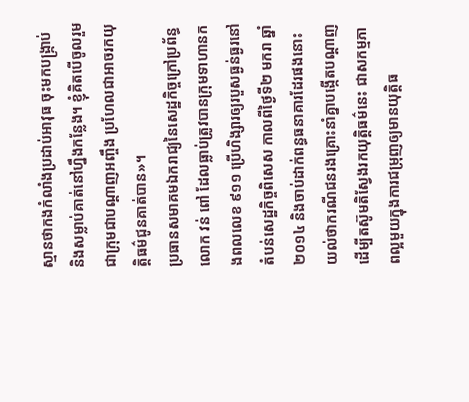ស្មានថាកងកំលាំងប្រដាប់អាវុធ ចុះមកបង្រ្កាប់និងសម្លាប់គាត់នៅហ្នឹងកន្លែង។ ខ្ញុំគិតបើចូលរួមជាក្រុមជាបណ្តាញអញ្ចឹង ប្រហែលជាអាចរកយុត្តិធម៌ជូនគាត់បាន»។
ប្រធានសមាគមឯករាជ្យនៃសេដ្ឋកិច្ចក្រៅប្រព័ន្ធ លោក វន់ ពៅ ដែលធ្លាប់ត្រូវបានក្រុមទាហានកងពលលេខ ៩១១ ប្រើហិង្សារឲ្យរបួសធ្ងន់ធ្ងរនៅតំបន់សេដ្ឋកិច្ចពិសេស កាលពីថ្ងៃទី២ មករា ឆ្នាំ២០១៤ និងចាប់ដាក់ពន្ធធនាគារដែរផងនោះ យល់ថាករណីជនរងគ្រោះនាំគ្នាបង្កើតបណ្តាញដើម្បីតស៊ូមតិស្វែងរកយុត្តិធម៌នេះ ជាសកម្មភាពល្អមួយក្នុងការជម្រុញឲ្យមានយុត្តិធ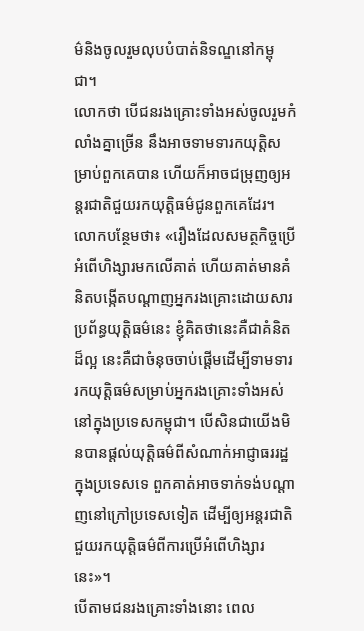ម៌និងចូលរួមលុបបំបាត់និទណ្ឌនៅកម្ពុជា។
លោកថា បើជនរងគ្រោះទាំងអស់ចូលរួមកំលាំងគ្នាច្រើន នឹងអាចទាមទារកយុត្តិសម្រាប់ពួកគេបាន ហើយក៏អាចជម្រុញឲ្យអន្តរជាតិជួយរកយុត្តិធម៌ជូនពួកគេដែរ។
លោកបន្ថែមថា៖ «រឿងដែលសមត្ថកិច្ចប្រើអំពើហិង្សារមកលើគាត់ ហើយគាត់មានគំនិតបង្កើតបណ្តាញអ្នករងគ្រោះដោយសារប្រព័ន្ធយុត្តិធម៌នេះ ខ្ញុំគិតថានេះគឺជាគំនិតដ៏ល្អ នេះគឺជាចំនុចចាប់ផ្តើមដើម្បីទាមទាររកយុត្តិធម៌សម្រាប់អ្នករងគ្រោះទាំងអស់នៅក្នុងប្រទេសកម្ពុជា។ បើសិនជាយើងមិនបានផ្តល់យុត្តិធម៌ពីសំណាក់អាជ្ញាធររដ្ឋក្នុងប្រទេសទេ ពួកគាត់អាចទាក់ទង់បណ្តាញនៅក្រៅប្រទេសទៀត ដើម្បីឲ្យអន្តរជាតិជួយរកយុត្តិធម៌ពីការប្រើអំពើហិង្សារនេះ»។
បើតាមជនរងគ្រោះទាំងនោះ ពេល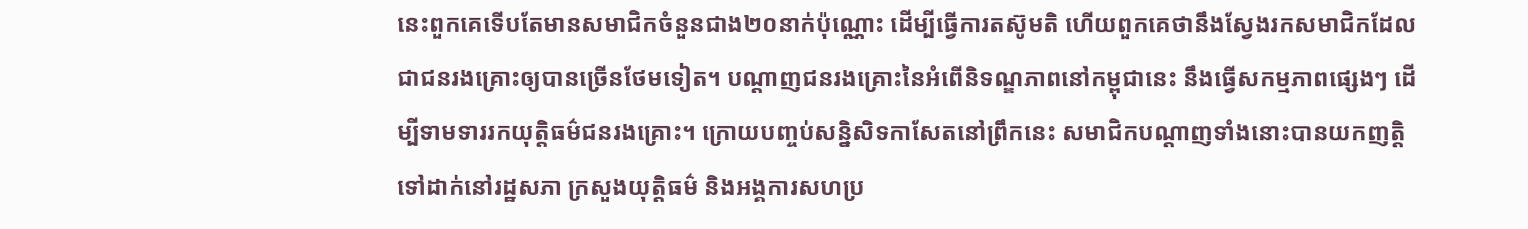នេះពួកគេទើបតែមានសមាជិកចំនួនជាង២០នាក់ប៉ុណ្ណោះ ដើម្បីធ្វើការតស៊ូមតិ ហើយពួកគេថានឹងស្វែងរកសមាជិកដែលជាជនរងគ្រោះឲ្យបានច្រើនថែមទៀត។ បណ្តាញជនរងគ្រោះនៃអំពើនិទណ្ឌភាពនៅកម្ពុជានេះ នឹងធ្វើសកម្មភាពផ្សេងៗ ដើម្បីទាមទាររកយុត្តិធម៌ជនរងគ្រោះ។ ក្រោយបញ្ចប់សន្និសិទកាសែតនៅព្រឹកនេះ សមាជិកបណ្តាញទាំងនោះបានយកញត្តិទៅដាក់នៅរដ្ឋសភា ក្រសួងយុត្តិធម៌ និងអង្គការសហប្រ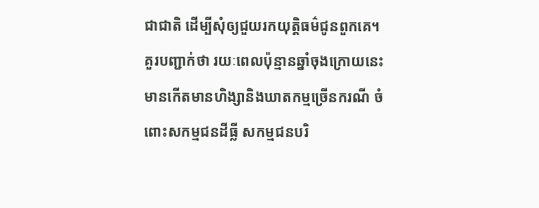ជាជាតិ ដើម្បីសុំឲ្យជួយរកយុត្តិធម៌ជូនពួកគេ។
គួរបញ្ជាក់ថា រយៈពេលប៉ុន្មានឆ្នាំចុងក្រោយនេះមានកើតមានហិង្សានិងឃាតកម្មច្រើនករណី ចំពោះសកម្មជនដីធ្លី សកម្មជនបរិ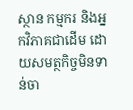ស្ថាន កម្មករ និងអ្នកវិភាគជាដើម ដោយសមត្ថកិច្ចមិនទាន់ចា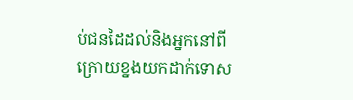ប់ជនដៃដល់និងអ្នកនៅពីក្រោយខ្នងយកដាក់ទោស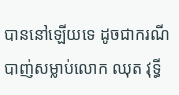បាននៅឡើយទេ ដូចជាករណីបាញ់សម្លាប់លោក ឈុត វុទ្ធី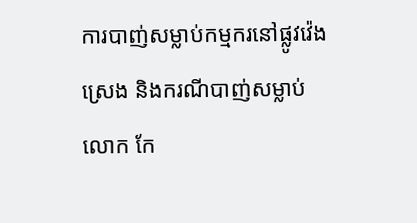ការបាញ់សម្លាប់កម្មករនៅផ្លូវវ៉េងស្រេង និងករណីបាញ់សម្លាប់លោក កែ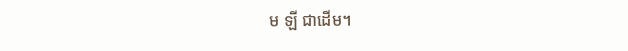ម ឡី ជាដើម។